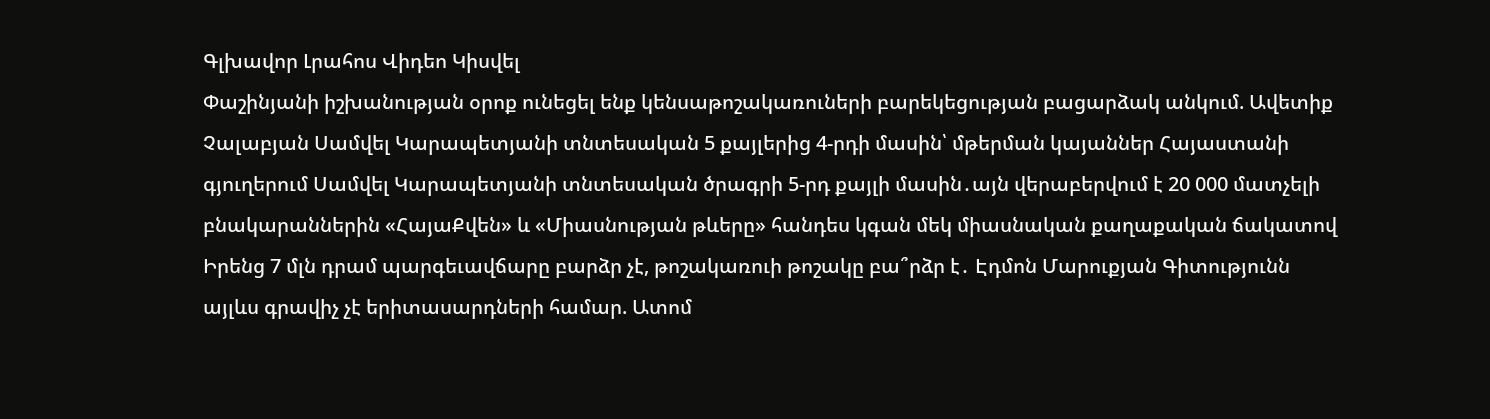Գլխավոր Լրահոս Վիդեո Կիսվել
Փաշինյանի իշխանության օրոք ունեցել ենք կենսաթոշակառուների բարեկեցության բացարձակ անկում. Ավետիք Չալաբյան Սամվել Կարապետյանի տնտեսական 5 քայլերից 4-րդի մասին՝ մթերման կայաններ Հայաստանի գյուղերում Սամվել Կարապետյանի տնտեսական ծրագրի 5-րդ քայլի մասին․այն վերաբերվում է 20 000 մատչելի բնակարաններին «ՀայաՔվեն» և «Միասնության թևերը» հանդես կգան մեկ միասնական քաղաքական ճակատով Իրենց 7 մլն դրամ պարգեւավճարը բարձր չէ, թոշակառուի թոշակը բա՞րձր է․ Էդմոն Մարուքյան Գիտությունն այլևս գրավիչ չէ երիտասարդների համար. Ատոմ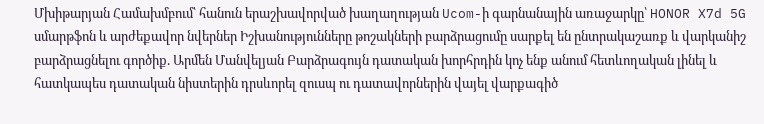Մխիթարյան Համախմբում՝ հանուն երաշխավորված խաղաղության Ucom-ի գարնանային առաջարկը՝ HONOR X7d 5G սմարթֆոն և արժեքավոր նվերներ Իշխանությունները թոշակների բարձրացումը սարքել են ընտրակաշառք և վարկանիշ բարձրացնելու գործիք. Արմեն Մանվելյան Բարձրագույն դատական խորհրդին կոչ ենք անում հետևողական լինել և հատկապես դատական նիստերին դրսևորել զուսպ ու դատավորներին վայել վարքագիծ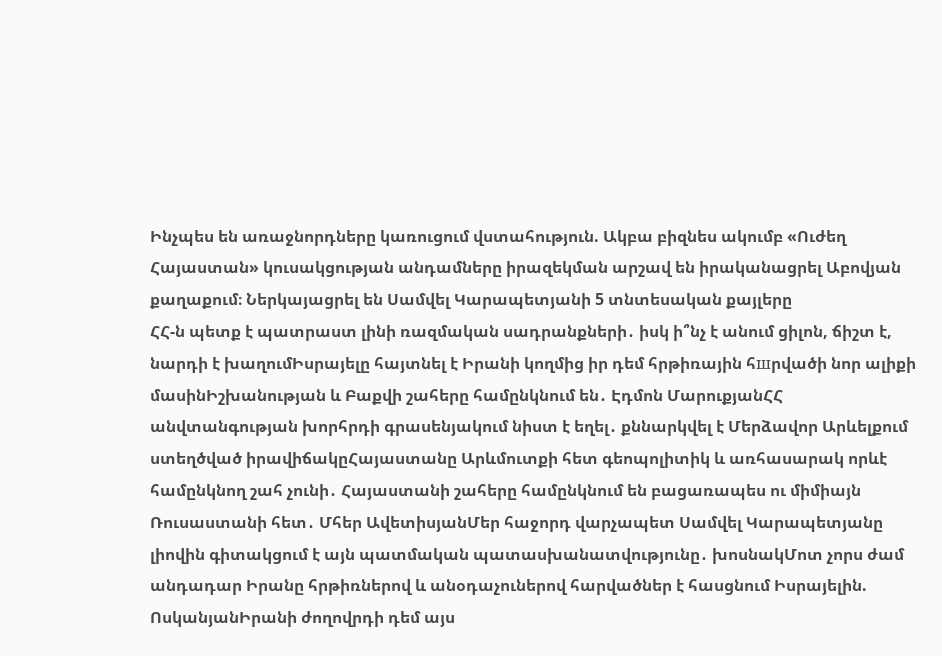Ինչպես են առաջնորդները կառուցում վստահություն. Ակբա բիզնես ակումբ «Ուժեղ Հայաստան» կուսակցության անդամները իրազեկման արշավ են իրականացրել Աբովյան քաղաքում։ Ներկայացրել են Սամվել Կարապետյանի 5 տնտեսական քայլերը
ՀՀ-ն պետք է պատրաստ լինի ռազմական սադրանքների․ իսկ ի՞նչ է անում ցիլոն, ճիշտ է, նարդի է խաղումԻսրայելը հայտնել է Իրանի կողմից իր դեմ հրթիռային հшրվածի նոր ալիքի մասինԻշխանության և Բաքվի շահերը համընկնում են․ Էդմոն ՄարուքյանՀՀ անվտանգության խորհրդի գրասենյակում նիստ է եղել․ քննարկվել է Մերձավոր Արևելքում ստեղծված իրավիճակըՀայաստանը Արևմուտքի հետ գեոպոլիտիկ և առհասարակ որևէ համընկնող շահ չունի․ Հայաստանի շահերը համընկնում են բացառապես ու միմիայն Ռուսաստանի հետ․ Մհեր ԱվետիսյանՄեր հաջորդ վարչապետ Սամվել Կարապետյանը լիովին գիտակցում է այն պատմական պատասխանատվությունը․ խոսնակՄոտ չորս ժամ անդադար Իրանը հրթիռներով և անօդաչուներով հարվածներ է հասցնում Իսրայելին. ՈսկանյանԻրանի ժողովրդի դեմ այս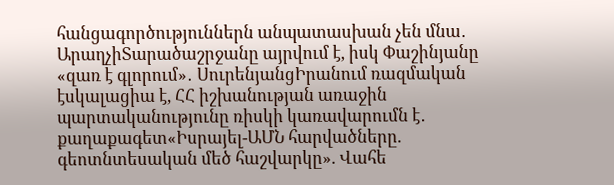հանցագործություններն անպատասխան չեն մնա․ ԱրաղչիՏարածաշրջանը այրվում է, իսկ Փաշինյանը «զառ է գլորում»․ ՍուրենյանցԻրանում ռազմական էսկալացիա է, ՀՀ իշխանության առաջին պարտականությունը ռիսկի կառավարումն է․ քաղաքագետ«Իսրայել-ԱՄՆ հարվածները. գեոտնտեսական մեծ հաշվարկը». Վահե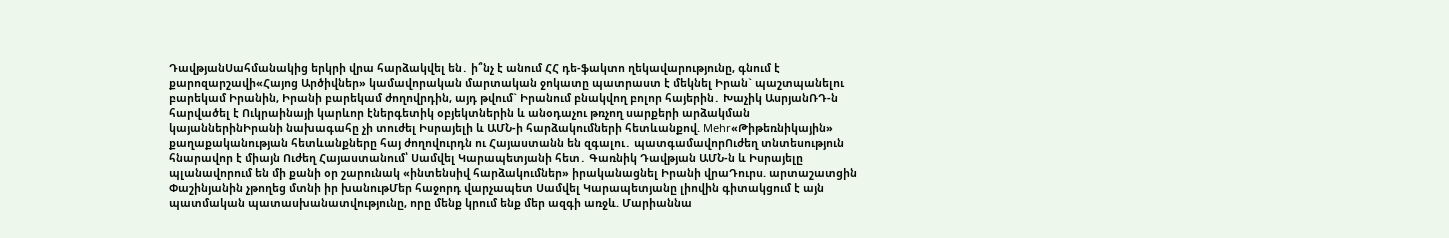ԴավթյանՍահմանակից երկրի վրա հարձակվել են․ ի՞նչ է անում ՀՀ դե-ֆակտո ղեկավարությունը, գնում է քարոզարշավի«Հայոց Արծիվներ» կամավորական մարտական ջոկատը պատրաստ է մեկնել Իրան` պաշտպանելու բարեկամ Իրանին, Իրանի բարեկամ ժողովրդին, այդ թվում` Իրանում բնակվող բոլոր հայերին․ Խաչիկ ԱսրյանՌԴ-ն հարվածել է Ուկրաինայի կարևոր էներգետիկ օբյեկտներին և անօդաչու թռչող սարքերի արձակման կայաններինԻրանի նախագահը չի տուժել Իսրայելի և ԱՄՆ-ի հարձակումների հետևանքով. Mehr«Թիթեռնիկային» քաղաքականության հետևանքները հայ ժողովուրդն ու Հայաստանն են զգալու․ պատգամավորՈւժեղ տնտեսություն հնարավոր է միայն Ուժեղ Հայաստանում՝ Սամվել Կարապետյանի հետ․ Գառնիկ Դավթյան ԱՄՆ-ն և Իսրայելը պլանավորում են մի քանի օր շարունակ «ինտենսիվ հարձակումներ» իրականացնել Իրանի վրաԴուրս. արտաշատցին Փաշինյանին չթողեց մտնի իր խանութՄեր հաջորդ վարչապետ Սամվել Կարապետյանը լիովին գիտակցում է այն պատմական պատասխանատվությունը, որը մենք կրում ենք մեր ազգի առջև. Մարիաննա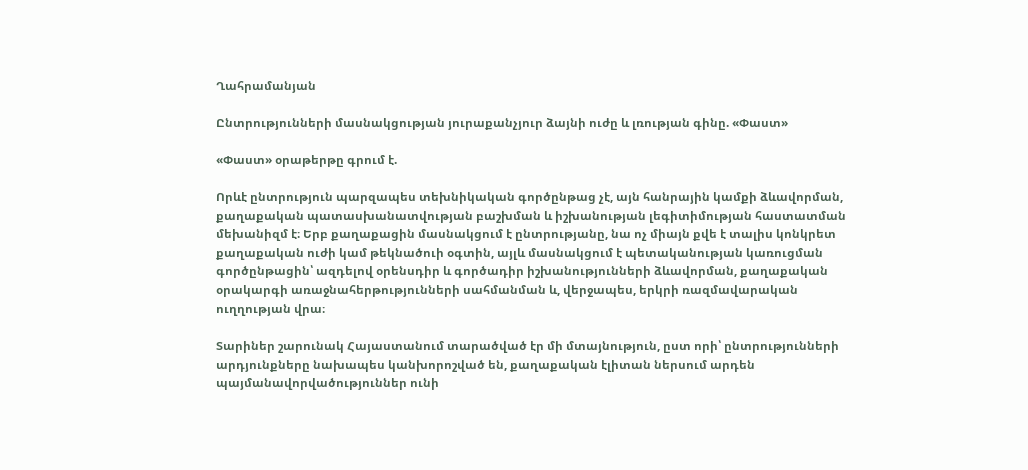Ղահրամանյան

Ընտրությունների մասնակցության յուրաքանչյուր ձայնի ուժը և լռության գինը. «Փաստ»

«Փաստ» օրաթերթը գրում է.

Որևէ ընտրություն պարզապես տեխնիկական գործընթաց չէ, այն հանրային կամքի ձևավորման, քաղաքական պատասխանատվության բաշխման և իշխանության լեգիտիմության հաստատման մեխանիզմ է։ Երբ քաղաքացին մասնակցում է ընտրությանը, նա ոչ միայն քվե է տալիս կոնկրետ քաղաքական ուժի կամ թեկնածուի օգտին, այլև մասնակցում է պետականության կառուցման գործընթացին՝ ազդելով օրենսդիր և գործադիր իշխանությունների ձևավորման, քաղաքական օրակարգի առաջնահերթությունների սահմանման և, վերջապես, երկրի ռազմավարական ուղղության վրա։

Տարիներ շարունակ Հայաստանում տարածված էր մի մտայնություն, ըստ որի՝ ընտրությունների արդյունքները նախապես կանխորոշված են, քաղաքական էլիտան ներսում արդեն պայմանավորվածություններ ունի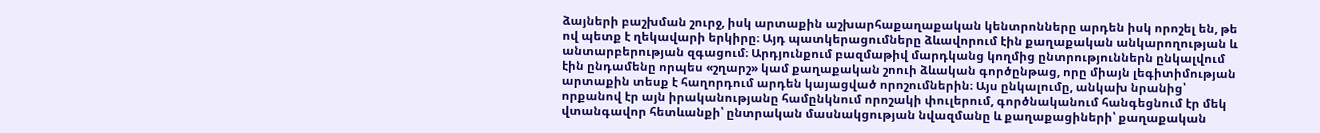ձայների բաշխման շուրջ, իսկ արտաքին աշխարհաքաղաքական կենտրոնները արդեն իսկ որոշել են, թե ով պետք է ղեկավարի երկիրը։ Այդ պատկերացումները ձևավորում էին քաղաքական անկարողության և անտարբերության զգացում։ Արդյունքում բազմաթիվ մարդկանց կողմից ընտրություններն ընկալվում էին ընդամենը որպես «շղարշ» կամ քաղաքական շոուի ձևական գործընթաց, որը միայն լեգիտիմության արտաքին տեսք է հաղորդում արդեն կայացված որոշումներին։ Այս ընկալումը, անկախ նրանից՝ որքանով էր այն իրականությանը համընկնում որոշակի փուլերում, գործնականում հանգեցնում էր մեկ վտանգավոր հետևանքի՝ ընտրական մասնակցության նվազմանը և քաղաքացիների՝ քաղաքական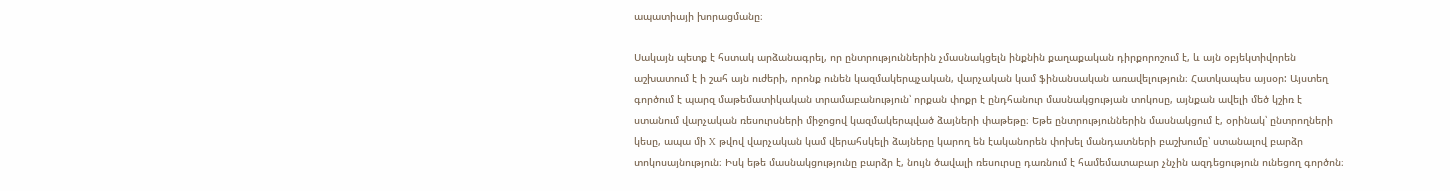ապատիայի խորացմանը։

Սակայն պետք է հստակ արձանագրել, որ ընտրություններին չմասնակցելն ինքնին քաղաքական դիրքորոշում է, և այն օբյեկտիվորեն աշխատում է ի շահ այն ուժերի, որոնք ունեն կազմակերպչական, վարչական կամ ֆինանսական առավելություն։ Հատկապես այսօր: Այստեղ գործում է պարզ մաթեմատիկական տրամաբանություն՝ որքան փոքր է ընդհանուր մասնակցության տոկոսը, այնքան ավելի մեծ կշիռ է ստանում վարչական ռեսուրսների միջոցով կազմակերպված ձայների փաթեթը։ Եթե ընտրություններին մասնակցում է, օրինակ՝ ընտրողների կեսը, ապա մի X թվով վարչական կամ վերահսկելի ձայները կարող են էականորեն փոխել մանդատների բաշխումը՝ ստանալով բարձր տոկոսայնություն։ Իսկ եթե մասնակցությունը բարձր է, նույն ծավալի ռեսուրսը դառնում է համեմատաբար չնչին ազդեցություն ունեցող գործոն։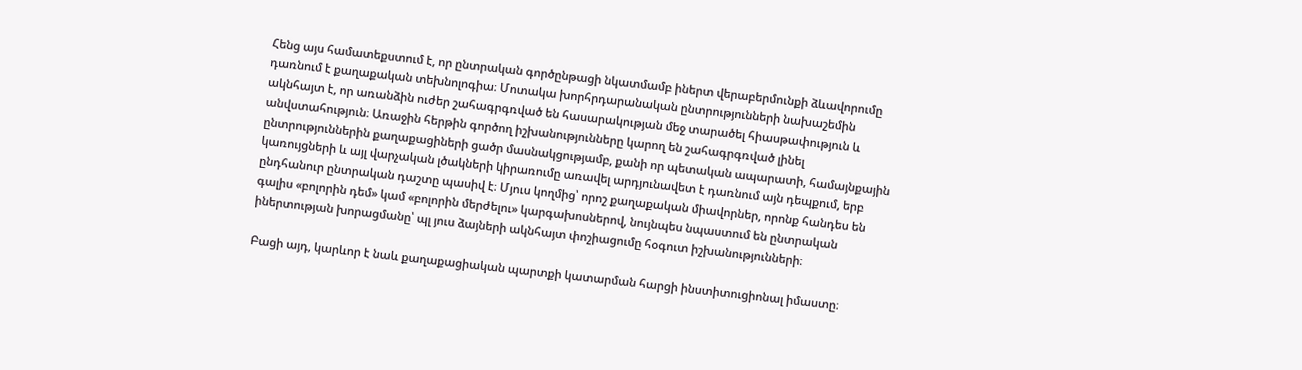Հենց այս համատեքստում է, որ ընտրական գործընթացի նկատմամբ իներտ վերաբերմունքի ձևավորումը դառնում է քաղաքական տեխնոլոգիա։ Մոտակա խորհրդարանական ընտրությունների նախաշեմին ակնհայտ է, որ առանձին ուժեր շահագրգռված են հասարակության մեջ տարածել հիասթափություն և անվստահություն։ Առաջին հերթին գործող իշխանությունները կարող են շահագրգռված լինել ընտրություններին քաղաքացիների ցածր մասնակցությամբ, քանի որ պետական ապարատի, համայնքային կառույցների և այլ վարչական լծակների կիրառումը առավել արդյունավետ է դառնում այն դեպքում, երբ ընդհանուր ընտրական դաշտը պասիվ է։ Մյուս կողմից՝ որոշ քաղաքական միավորներ, որոնք հանդես են գալիս «բոլորին դեմ» կամ «բոլորին մերժելու» կարգախոսներով, նույնպես նպաստում են ընտրական իներտության խորացմանը՝ պլ յուս ձայների ակնհայտ փոշիացումը հօգուտ իշխանությունների։

Բացի այդ, կարևոր է նաև քաղաքացիական պարտքի կատարման հարցի ինստիտուցիոնալ իմաստը։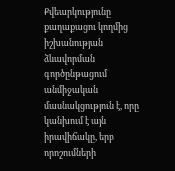Քվեարկությունը քաղաքացու կողմից իշխանության ձևավորման գործընթացում անմիջական մասնակցություն է, որը կանխում է այն իրավիճակը, երբ որոշումների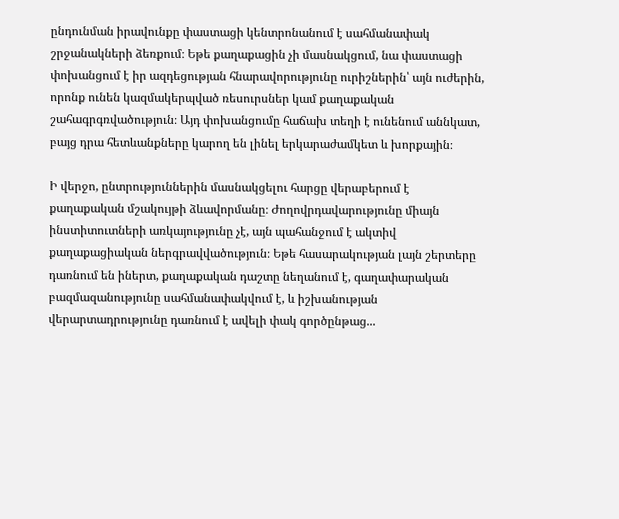ընդունման իրավունքը փաստացի կենտրոնանում է սահմանափակ շրջանակների ձեռքում։ Եթե քաղաքացին չի մասնակցում, նա փաստացի փոխանցում է իր ազդեցության հնարավորությունը ուրիշներին՝ այն ուժերին, որոնք ունեն կազմակերպված ռեսուրսներ կամ քաղաքական շահագրգռվածություն։ Այդ փոխանցումը հաճախ տեղի է ունենում աննկատ, բայց դրա հետևանքները կարող են լինել երկարաժամկետ և խորքային։

Ի վերջո, ընտրություններին մասնակցելու հարցը վերաբերում է քաղաքական մշակույթի ձևավորմանը։ Ժողովրդավարությունը միայն ինստիտուտների առկայությունը չէ, այն պահանջում է ակտիվ քաղաքացիական ներգրավվածություն։ Եթե հասարակության լայն շերտերը դառնում են իներտ, քաղաքական դաշտը նեղանում է, գաղափարական բազմազանությունը սահմանափակվում է, և իշխանության վերարտադրությունը դառնում է ավելի փակ գործընթաց...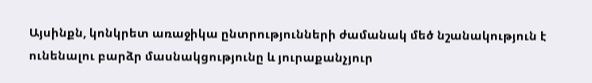Այսինքն, կոնկրետ առաջիկա ընտրությունների ժամանակ մեծ նշանակություն է ունենալու բարձր մասնակցությունը և յուրաքանչյուր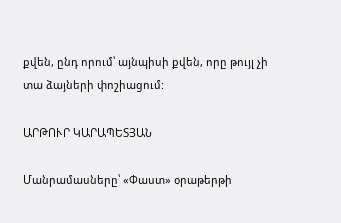քվեն, ընդ որում՝ այնպիսի քվեն, որը թույլ չի տա ձայների փոշիացում:

ԱՐԹՈՒՐ ԿԱՐԱՊԵՏՅԱՆ

Մանրամասները՝ «Փաստ» օրաթերթի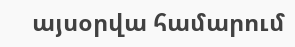այսօրվա համարում